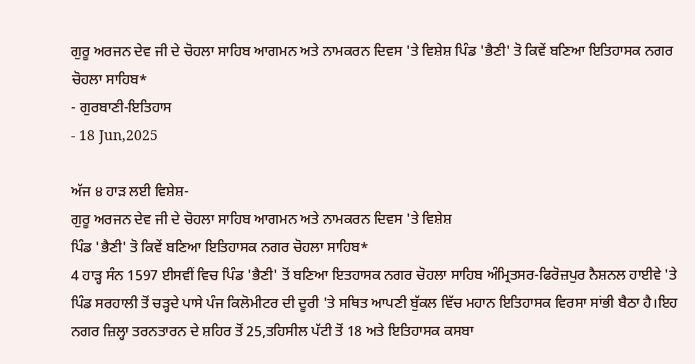ਗੁਰੂ ਅਰਜਨ ਦੇਵ ਜੀ ਦੇ ਚੋਹਲਾ ਸਾਹਿਬ ਆਗਮਨ ਅਤੇ ਨਾਮਕਰਨ ਦਿਵਸ 'ਤੇ ਵਿਸ਼ੇਸ਼ ਪਿੰਡ 'ਭੈਣੀ' ਤੋ ਕਿਵੇਂ ਬਣਿਆ ਇਤਿਹਾਸਕ ਨਗਰ ਚੋਹਲਾ ਸਾਹਿਬ*
- ਗੁਰਬਾਣੀ-ਇਤਿਹਾਸ
- 18 Jun,2025

ਅੱਜ ੪ ਹਾੜ ਲਈ ਵਿਸ਼ੇਸ਼-
ਗੁਰੂ ਅਰਜਨ ਦੇਵ ਜੀ ਦੇ ਚੋਹਲਾ ਸਾਹਿਬ ਆਗਮਨ ਅਤੇ ਨਾਮਕਰਨ ਦਿਵਸ 'ਤੇ ਵਿਸ਼ੇਸ਼
ਪਿੰਡ 'ਭੈਣੀ' ਤੋ ਕਿਵੇਂ ਬਣਿਆ ਇਤਿਹਾਸਕ ਨਗਰ ਚੋਹਲਾ ਸਾਹਿਬ*
4 ਹਾੜ੍ਹ ਸੰਨ 1597 ਈਸਵੀਂ ਵਿਚ ਪਿੰਡ 'ਭੈਣੀ' ਤੋਂ ਬਣਿਆ ਇਤਹਾਸਕ ਨਗਰ ਚੋਹਲਾ ਸਾਹਿਬ ਅੰਮ੍ਰਿਤਸਰ-ਫਿਰੋਜ਼ਪੁਰ ਨੈਸ਼ਨਲ ਹਾਈਵੇ 'ਤੇ ਪਿੰਡ ਸਰਹਾਲੀ ਤੋਂ ਚੜ੍ਹਦੇ ਪਾਸੇ ਪੰਜ ਕਿਲੋਮੀਟਰ ਦੀ ਦੂਰੀ 'ਤੇ ਸਥਿਤ ਆਪਣੀ ਬੁੱਕਲ ਵਿੱਚ ਮਹਾਨ ਇਤਿਹਾਸਕ ਵਿਰਸਾ ਸਾਂਭੀ ਬੈਠਾ ਹੈ।ਇਹ ਨਗਰ ਜ਼ਿਲ੍ਹਾ ਤਰਨਤਾਰਨ ਦੇ ਸ਼ਹਿਰ ਤੋਂ 25,ਤਹਿਸੀਲ ਪੱਟੀ ਤੋਂ 18 ਅਤੇ ਇਤਿਹਾਸਕ ਕਸਬਾ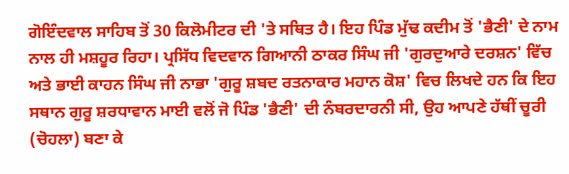ਗੋਇੰਦਵਾਲ ਸਾਹਿਬ ਤੋਂ 30 ਕਿਲੋਮੀਟਰ ਦੀ 'ਤੇ ਸਥਿਤ ਹੈ। ਇਹ ਪਿੰਡ ਮੁੱਢ ਕਦੀਮ ਤੋਂ 'ਭੈਣੀ' ਦੇ ਨਾਮ ਨਾਲ ਹੀ ਮਸ਼ਹੂਰ ਰਿਹਾ। ਪ੍ਰਸਿੱਧ ਵਿਦਵਾਨ ਗਿਆਨੀ ਠਾਕਰ ਸਿੰਘ ਜੀ 'ਗੁਰਦੁਆਰੇ ਦਰਸ਼ਨ' ਵਿੱਚ ਅਤੇ ਭਾਈ ਕਾਹਨ ਸਿੰਘ ਜੀ ਨਾਭਾ 'ਗੁਰੂ ਸ਼ਬਦ ਰਤਨਾਕਾਰ ਮਹਾਨ ਕੋਸ਼' ਵਿਚ ਲਿਖਦੇ ਹਨ ਕਿ ਇਹ ਸਥਾਨ ਗੁਰੂ ਸ਼ਰਧਾਵਾਨ ਮਾਈ ਵਲੋਂ ਜੋ ਪਿੰਡ 'ਭੈਣੀ' ਦੀ ਨੰਬਰਦਾਰਨੀ ਸੀ, ਉਹ ਆਪਣੇ ਹੱਥੀਂ ਚੂਰੀ (ਚੋਹਲਾ) ਬਣਾ ਕੇ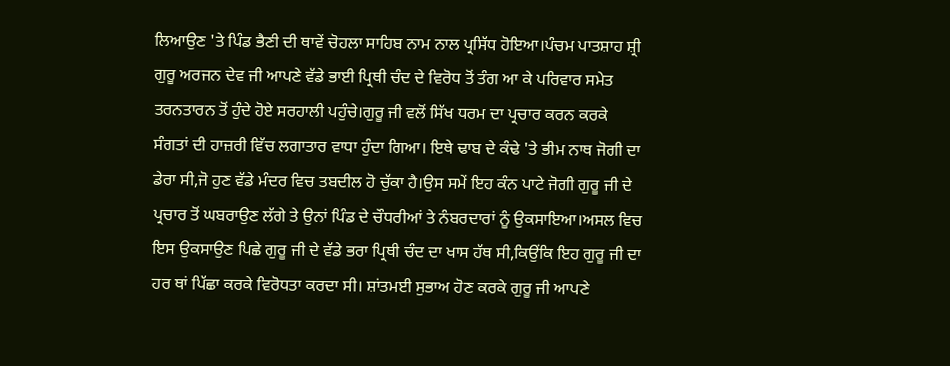ਲਿਆਉਣ 'ਤੇ ਪਿੰਡ ਭੈਣੀ ਦੀ ਥਾਵੇਂ ਚੋਹਲਾ ਸਾਹਿਬ ਨਾਮ ਨਾਲ ਪ੍ਰਸਿੱਧ ਹੋਇਆ।ਪੰਚਮ ਪਾਤਸ਼ਾਹ ਸ਼੍ਰੀ ਗੁਰੂ ਅਰਜਨ ਦੇਵ ਜੀ ਆਪਣੇ ਵੱਡੇ ਭਾਈ ਪ੍ਰਿਥੀ ਚੰਦ ਦੇ ਵਿਰੋਧ ਤੋਂ ਤੰਗ ਆ ਕੇ ਪਰਿਵਾਰ ਸਮੇਤ ਤਰਨਤਾਰਨ ਤੋਂ ਹੁੰਦੇ ਹੋਏ ਸਰਹਾਲੀ ਪਹੁੰਚੇ।ਗੁਰੂ ਜੀ ਵਲੋਂ ਸਿੱਖ ਧਰਮ ਦਾ ਪ੍ਰਚਾਰ ਕਰਨ ਕਰਕੇ ਸੰਗਤਾਂ ਦੀ ਹਾਜ਼ਰੀ ਵਿੱਚ ਲਗਾਤਾਰ ਵਾਧਾ ਹੁੰਦਾ ਗਿਆ। ਇਥੇ ਢਾਬ ਦੇ ਕੰਢੇ 'ਤੇ ਭੀਮ ਨਾਥ ਜੋਗੀ ਦਾ ਡੇਰਾ ਸੀ,ਜੋ ਹੁਣ ਵੱਡੇ ਮੰਦਰ ਵਿਚ ਤਬਦੀਲ ਹੋ ਚੁੱਕਾ ਹੈ।ਉਸ ਸਮੇਂ ਇਹ ਕੰਨ ਪਾਟੇ ਜੋਗੀ ਗੁਰੂ ਜੀ ਦੇ ਪ੍ਰਚਾਰ ਤੋਂ ਘਬਰਾਉਣ ਲੱਗੇ ਤੇ ਉਨਾਂ ਪਿੰਡ ਦੇ ਚੌਧਰੀਆਂ ਤੇ ਨੰਬਰਦਾਰਾਂ ਨੂੰ ਉਕਸਾਇਆ।ਅਸਲ ਵਿਚ ਇਸ ਉਕਸਾਉਣ ਪਿਛੇ ਗੁਰੂ ਜੀ ਦੇ ਵੱਡੇ ਭਰਾ ਪ੍ਰਿਥੀ ਚੰਦ ਦਾ ਖਾਸ ਹੱਥ ਸੀ,ਕਿਉਂਕਿ ਇਹ ਗੁਰੂ ਜੀ ਦਾ ਹਰ ਥਾਂ ਪਿੱਛਾ ਕਰਕੇ ਵਿਰੋਧਤਾ ਕਰਦਾ ਸੀ। ਸ਼ਾਂਤਮਈ ਸੁਭਾਅ ਹੋਣ ਕਰਕੇ ਗੁਰੂ ਜੀ ਆਪਣੇ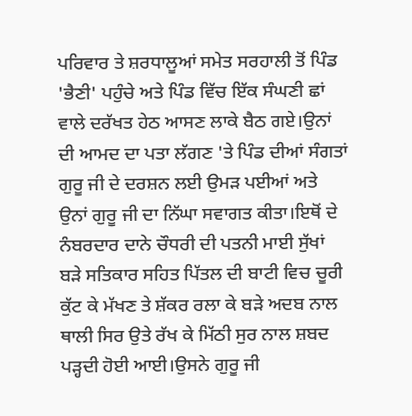ਪਰਿਵਾਰ ਤੇ ਸ਼ਰਧਾਲੂਆਂ ਸਮੇਤ ਸਰਹਾਲੀ ਤੋਂ ਪਿੰਡ 'ਭੈਣੀ' ਪਹੁੰਚੇ ਅਤੇ ਪਿੰਡ ਵਿੱਚ ਇੱਕ ਸੰਘਣੀ ਛਾਂ ਵਾਲੇ ਦਰੱਖਤ ਹੇਠ ਆਸਣ ਲਾਕੇ ਬੈਠ ਗਏ।ਉਨਾਂ ਦੀ ਆਮਦ ਦਾ ਪਤਾ ਲੱਗਣ 'ਤੇ ਪਿੰਡ ਦੀਆਂ ਸੰਗਤਾਂ ਗੁਰੂ ਜੀ ਦੇ ਦਰਸ਼ਨ ਲਈ ਉਮੜ ਪਈਆਂ ਅਤੇ ਉਨਾਂ ਗੁਰੂ ਜੀ ਦਾ ਨਿੱਘਾ ਸਵਾਗਤ ਕੀਤਾ।ਇਥੋਂ ਦੇ ਨੰਬਰਦਾਰ ਦਾਨੇ ਚੌਧਰੀ ਦੀ ਪਤਨੀ ਮਾਈ ਸੁੱਖਾਂ ਬੜੇ ਸਤਿਕਾਰ ਸਹਿਤ ਪਿੱਤਲ ਦੀ ਬਾਟੀ ਵਿਚ ਚੂਰੀ ਕੁੱਟ ਕੇ ਮੱਖਣ ਤੇ ਸ਼ੱਕਰ ਰਲਾ ਕੇ ਬੜੇ ਅਦਬ ਨਾਲ ਥਾਲੀ ਸਿਰ ਉਤੇ ਰੱਖ ਕੇ ਮਿੱਠੀ ਸੁਰ ਨਾਲ ਸ਼ਬਦ ਪੜ੍ਹਦੀ ਹੋਈ ਆਈ।ਉਸਨੇ ਗੁਰੂ ਜੀ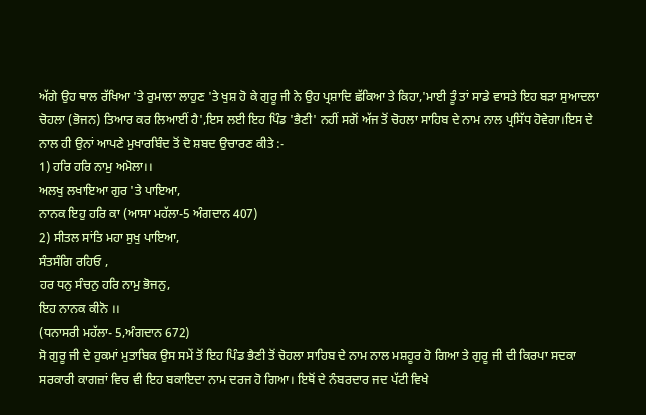ਅੱਗੇ ਉਹ ਥਾਲ ਰੱਖਿਆ 'ਤੇ ਰੁਮਾਲਾ ਲਾਹੁਣ 'ਤੇ ਖੁਸ਼ ਹੋ ਕੇ ਗੁਰੂ ਜੀ ਨੇ ਉਹ ਪ੍ਰਸ਼ਾਦਿ ਛੱਕਿਆ ਤੇ ਕਿਹਾ,'ਮਾਈ ਤੂੰ ਤਾਂ ਸਾਡੇ ਵਾਸਤੇ ਇਹ ਬੜਾ ਸੁਆਦਲਾ ਚੋਹਲਾ (ਭੋਜਨ) ਤਿਆਰ ਕਰ ਲਿਆਈਂ ਹੈ',ਇਸ ਲਈ ਇਹ ਪਿੰਡ 'ਭੈਣੀ' ਨਹੀਂ ਸਗੋਂ ਅੱਜ ਤੋਂ ਚੋਹਲਾ ਸਾਹਿਬ ਦੇ ਨਾਮ ਨਾਲ ਪ੍ਰਸਿੱਧ ਹੋਵੇਗਾ।ਇਸ ਦੇ ਨਾਲ ਹੀ ਉਨਾਂ ਆਪਣੇ ਮੁਖਾਰਬਿੰਦ ਤੋਂ ਦੋ ਸ਼ਬਦ ਉਚਾਰਣ ਕੀਤੇ :-
1) ਹਰਿ ਹਰਿ ਨਾਮੁ ਅਮੋਲਾ।।
ਅਲਖੁ ਲਖਾਇਆ ਗੁਰ 'ਤੇ ਪਾਇਆ,
ਨਾਨਕ ਇਹੁ ਹਰਿ ਕਾ (ਆਸਾ ਮਹੱਲਾ-5 ਅੰਗਦਾਨ 407)
2) ਸੀਤਲ ਸਾਂਤਿ ਮਹਾ ਸੁਖੁ ਪਾਇਆ,
ਸੰਤਸੰਗਿ ਰਹਿਓ ,
ਹਰ ਧਨੁ ਸੰਚਨੁ ਹਰਿ ਨਾਮੁ ਭੋਜਨੁ,
ਇਹ ਨਾਨਕ ਕੀਨੋ ।।
(ਧਨਾਸਰੀ ਮਹੱਲਾ- 5,ਅੰਗਦਾਨ 672)
ਸੋ ਗੁਰੂ ਜੀ ਦੇ ਹੁਕਮਾਂ ਮੁਤਾਬਿਕ ਉਸ ਸਮੇਂ ਤੋਂ ਇਹ ਪਿੰਡ ਭੈਣੀ ਤੋਂ ਚੋਹਲਾ ਸਾਹਿਬ ਦੇ ਨਾਮ ਨਾਲ ਮਸ਼ਹੂਰ ਹੋ ਗਿਆ ਤੇ ਗੁਰੂ ਜੀ ਦੀ ਕਿਰਪਾ ਸਦਕਾ ਸਰਕਾਰੀ ਕਾਗਜ਼ਾਂ ਵਿਚ ਵੀ ਇਹ ਬਕਾਇਦਾ ਨਾਮ ਦਰਜ ਹੋ ਗਿਆ। ਇਥੋਂ ਦੇ ਨੰਬਰਦਾਰ ਜਦ ਪੱਟੀ ਵਿਖੇ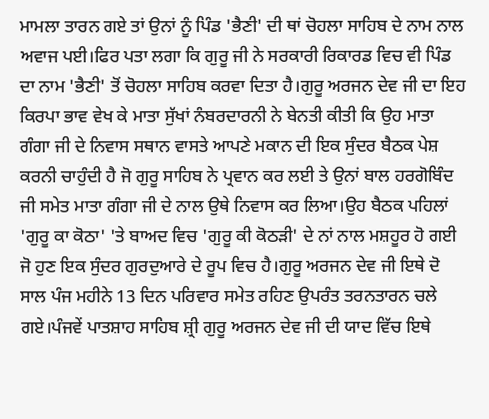ਮਾਮਲਾ ਤਾਰਨ ਗਏ ਤਾਂ ਉਨਾਂ ਨੂੰ ਪਿੰਡ 'ਭੈਣੀ' ਦੀ ਥਾਂ ਚੋਹਲਾ ਸਾਹਿਬ ਦੇ ਨਾਮ ਨਾਲ ਅਵਾਜ ਪਈ।ਫਿਰ ਪਤਾ ਲਗਾ ਕਿ ਗੁਰੂ ਜੀ ਨੇ ਸਰਕਾਰੀ ਰਿਕਾਰਡ ਵਿਚ ਵੀ ਪਿੰਡ ਦਾ ਨਾਮ 'ਭੈਣੀ' ਤੋਂ ਚੋਹਲਾ ਸਾਹਿਬ ਕਰਵਾ ਦਿਤਾ ਹੈ।ਗੁਰੂ ਅਰਜਨ ਦੇਵ ਜੀ ਦਾ ਇਹ ਕਿਰਪਾ ਭਾਵ ਵੇਖ ਕੇ ਮਾਤਾ ਸੁੱਖਾਂ ਨੰਬਰਦਾਰਨੀ ਨੇ ਬੇਨਤੀ ਕੀਤੀ ਕਿ ਉਹ ਮਾਤਾ ਗੰਗਾ ਜੀ ਦੇ ਨਿਵਾਸ ਸਥਾਨ ਵਾਸਤੇ ਆਪਣੇ ਮਕਾਨ ਦੀ ਇਕ ਸੁੰਦਰ ਬੈਠਕ ਪੇਸ਼ ਕਰਨੀ ਚਾਹੁੰਦੀ ਹੈ ਜੋ ਗੁਰੂ ਸਾਹਿਬ ਨੇ ਪ੍ਰਵਾਨ ਕਰ ਲਈ ਤੇ ਉਨਾਂ ਬਾਲ ਹਰਗੋਬਿੰਦ ਜੀ ਸਮੇਤ ਮਾਤਾ ਗੰਗਾ ਜੀ ਦੇ ਨਾਲ ਉਥੇ ਨਿਵਾਸ ਕਰ ਲਿਆ।ਉਹ ਬੈਠਕ ਪਹਿਲਾਂ 'ਗੁਰੂ ਕਾ ਕੋਠਾ' 'ਤੇ ਬਾਅਦ ਵਿਚ 'ਗੁਰੂ ਕੀ ਕੋਠੜੀ' ਦੇ ਨਾਂ ਨਾਲ ਮਸ਼ਹੂਰ ਹੋ ਗਈ ਜੋ ਹੁਣ ਇਕ ਸੁੰਦਰ ਗੁਰਦੁਆਰੇ ਦੇ ਰੂਪ ਵਿਚ ਹੈ।ਗੁਰੂ ਅਰਜਨ ਦੇਵ ਜੀ ਇਥੇ ਦੋ ਸਾਲ ਪੰਜ ਮਹੀਨੇ 13 ਦਿਨ ਪਰਿਵਾਰ ਸਮੇਤ ਰਹਿਣ ਉਪਰੰਤ ਤਰਨਤਾਰਨ ਚਲੇ ਗਏ।ਪੰਜਵੇਂ ਪਾਤਸ਼ਾਹ ਸਾਹਿਬ ਸ਼੍ਰੀ ਗੁਰੂ ਅਰਜਨ ਦੇਵ ਜੀ ਦੀ ਯਾਦ ਵਿੱਚ ਇਥੇ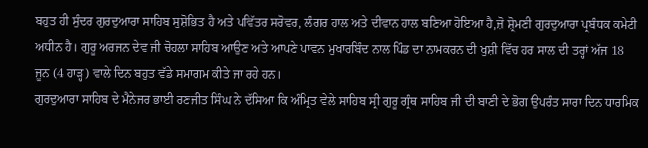ਬਹੁਤ ਹੀ ਸੁੰਦਰ ਗੁਰਦੁਆਰਾ ਸਾਹਿਬ ਸੁਸ਼ੋਭਿਤ ਹੈ ਅਤੇ ਪਵਿੱਤਰ ਸਰੋਵਰ, ਲੰਗਰ ਹਾਲ ਅਤੇ ਦੀਵਾਨ ਹਾਲ ਬਣਿਆ ਹੋਇਆ ਹੈ,ਜ਼ੋ ਸ਼੍ਰੋਮਣੀ ਗੁਰਦੁਆਰਾ ਪ੍ਰਬੰਧਕ ਕਮੇਟੀ ਅਧੀਨ ਹੈ। ਗੁਰੂ ਅਰਜਨ ਦੇਵ ਜੀ ਚੋਹਲਾ ਸਾਹਿਬ ਆਉਣ ਅਤੇ ਆਪਣੇ ਪਾਵਨ ਮੁਖਾਰਬਿੰਦ ਨਾਲ ਪਿੰਡ ਦਾ ਨਾਮਕਰਨ ਦੀ ਖੁਸ਼ੀ ਵਿੱਚ ਹਰ ਸਾਲ ਦੀ ਤਰ੍ਹਾਂ ਅੱਜ 18 ਜੂਨ (4 ਹਾੜ੍ਹ) ਵਾਲੇ ਦਿਨ ਬਹੁਤ ਵੱਡੇ ਸਮਾਗਮ ਕੀਤੇ ਜਾ ਰਹੇ ਹਨ।
ਗੁਰਦੁਆਰਾ ਸਾਹਿਬ ਦੇ ਮੈਨੇਜਰ ਭਾਈ ਰਣਜੀਤ ਸਿੰਘ ਨੇ ਦੱਸਿਆ ਕਿ ਅੰਮ੍ਰਿਤ ਵੇਲੇ ਸਾਹਿਬ ਸ੍ਰੀ ਗੁਰੂ ਗ੍ਰੰਥ ਸਾਹਿਬ ਜੀ ਦੀ ਬਾਣੀ ਦੇ ਭੋਗ ਉਪਰੰਤ ਸਾਰਾ ਦਿਨ ਧਾਰਮਿਕ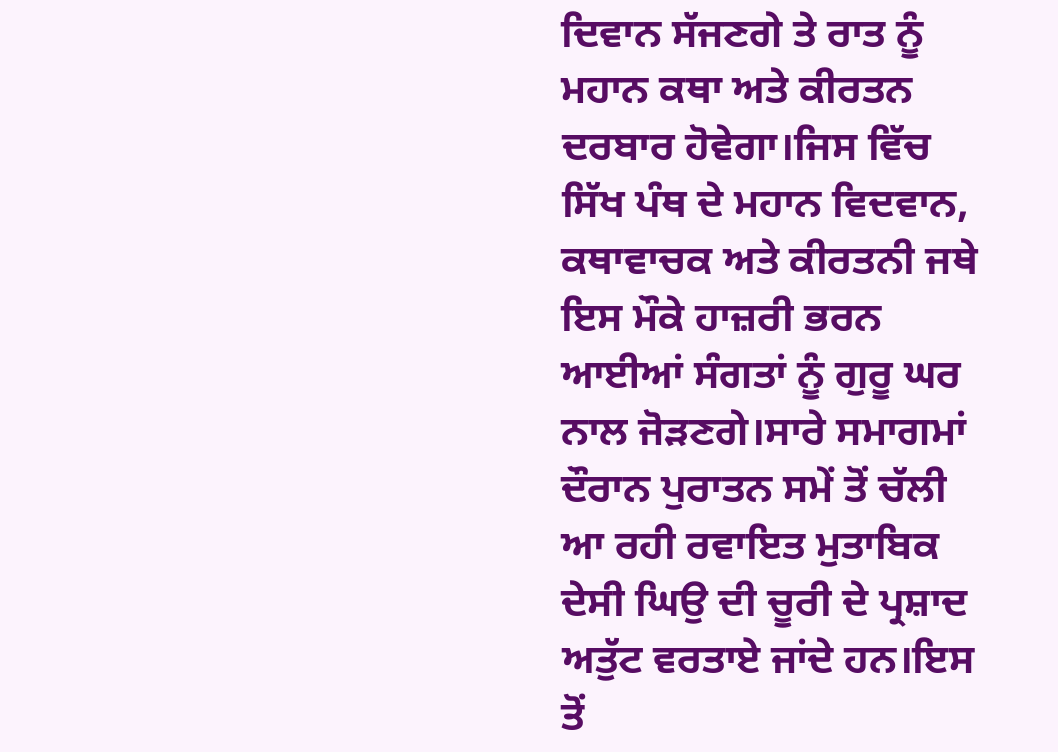ਦਿਵਾਨ ਸੱਜਣਗੇ ਤੇ ਰਾਤ ਨੂੰ ਮਹਾਨ ਕਥਾ ਅਤੇ ਕੀਰਤਨ ਦਰਬਾਰ ਹੋਵੇਗਾ।ਜਿਸ ਵਿੱਚ ਸਿੱਖ ਪੰਥ ਦੇ ਮਹਾਨ ਵਿਦਵਾਨ, ਕਥਾਵਾਚਕ ਅਤੇ ਕੀਰਤਨੀ ਜਥੇ ਇਸ ਮੌਕੇ ਹਾਜ਼ਰੀ ਭਰਨ ਆਈਆਂ ਸੰਗਤਾਂ ਨੂੰ ਗੁਰੂ ਘਰ ਨਾਲ ਜੋੜਣਗੇ।ਸਾਰੇ ਸਮਾਗਮਾਂ ਦੌਰਾਨ ਪੁਰਾਤਨ ਸਮੇਂ ਤੋਂ ਚੱਲੀ ਆ ਰਹੀ ਰਵਾਇਤ ਮੁਤਾਬਿਕ ਦੇਸੀ ਘਿਉ ਦੀ ਚੂਰੀ ਦੇ ਪ੍ਰਸ਼ਾਦ ਅਤੁੱਟ ਵਰਤਾਏ ਜਾਂਦੇ ਹਨ।ਇਸ ਤੋਂ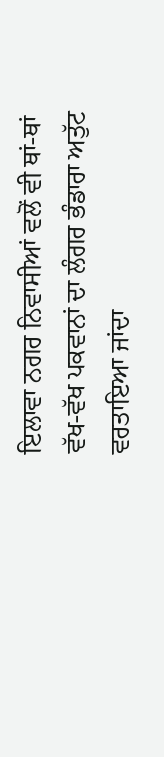ਇਲਾਵਾ ਨਗਰ ਨਿਵਾਸੀਆਂ ਵਲੋਂ ਵੀ ਥਾਂ-ਥਾਂ ਵੱਖ-ਵੱਖ ਪਕਵਾਨਾਂ ਦਾ ਲੰਗਰ ਭੰਡਾਰਾ ਅਤੁੱਟ ਵਰਤਾਇਆ ਜਾਂਦਾ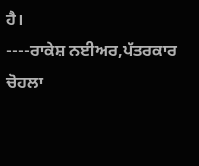ਹੈ।
----ਰਾਕੇਸ਼ ਨਈਅਰ,ਪੱਤਰਕਾਰ ਚੋਹਲਾ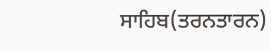ਸਾਹਿਬ(ਤਰਨਤਾਰਨ)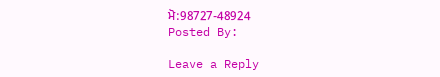ਮੋ:98727-48924
Posted By:

Leave a Reply